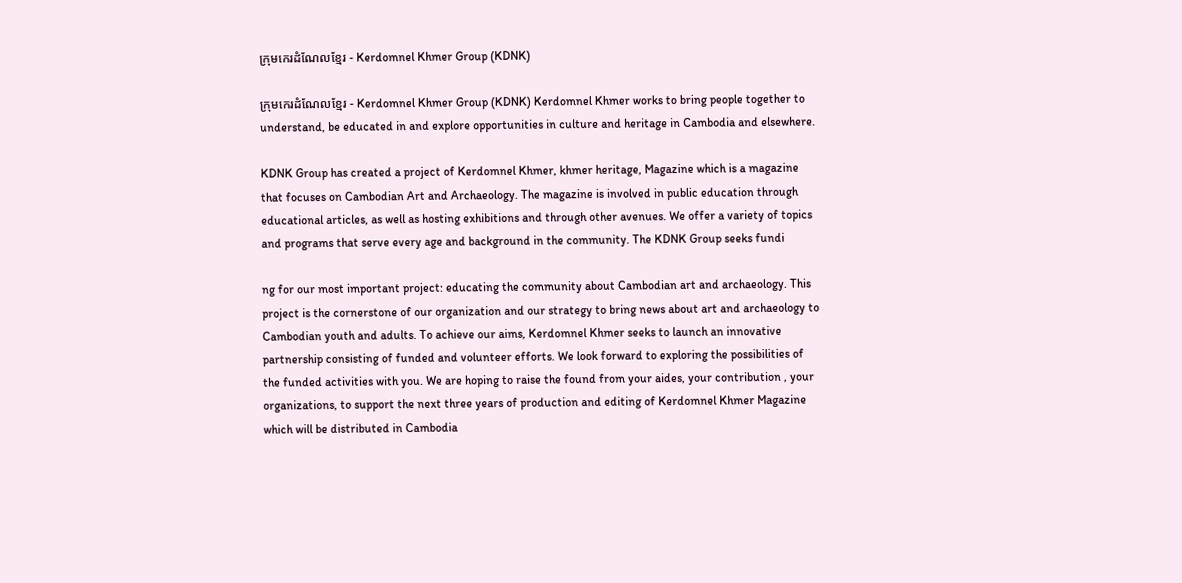ក្រុមកេរដំណែលខ្មែរ - Kerdomnel Khmer Group (KDNK)

ក្រុមកេរដំណែលខ្មែរ - Kerdomnel Khmer Group (KDNK) Kerdomnel Khmer works to bring people together to understand, be educated in and explore opportunities in culture and heritage in Cambodia and elsewhere.

KDNK Group has created a project of Kerdomnel Khmer, khmer heritage, Magazine which is a magazine that focuses on Cambodian Art and Archaeology. The magazine is involved in public education through educational articles, as well as hosting exhibitions and through other avenues. We offer a variety of topics and programs that serve every age and background in the community. The KDNK Group seeks fundi

ng for our most important project: educating the community about Cambodian art and archaeology. This project is the cornerstone of our organization and our strategy to bring news about art and archaeology to Cambodian youth and adults. To achieve our aims, Kerdomnel Khmer seeks to launch an innovative partnership consisting of funded and volunteer efforts. We look forward to exploring the possibilities of the funded activities with you. We are hoping to raise the found from your aides, your contribution , your organizations, to support the next three years of production and editing of Kerdomnel Khmer Magazine which will be distributed in Cambodia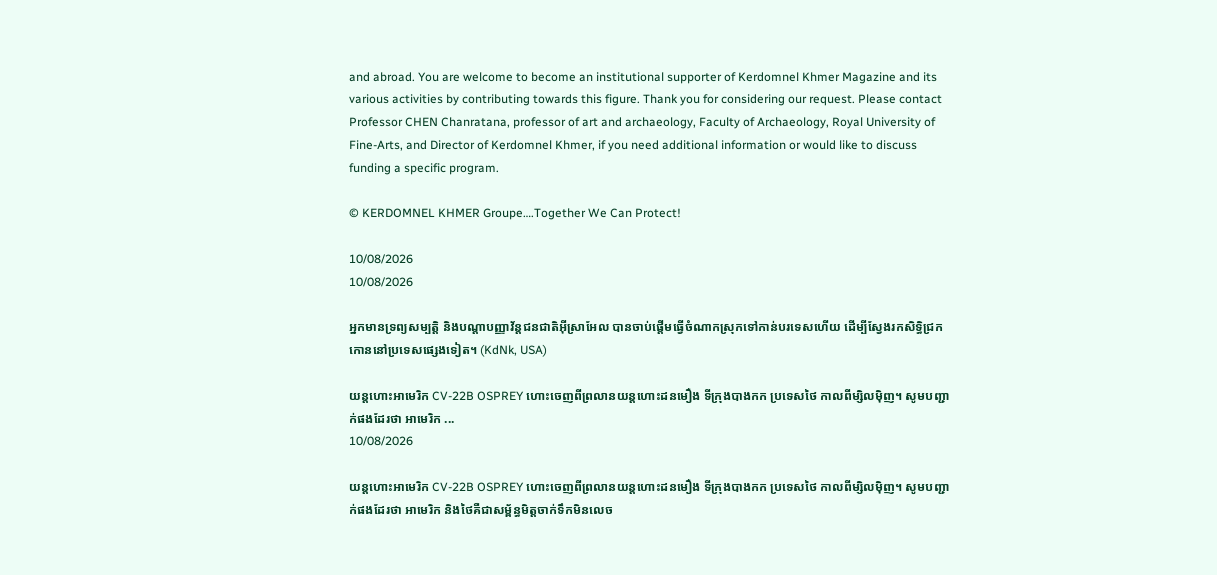and abroad. You are welcome to become an institutional supporter of Kerdomnel Khmer Magazine and its various activities by contributing towards this figure. Thank you for considering our request. Please contact Professor CHEN Chanratana, professor of art and archaeology, Faculty of Archaeology, Royal University of Fine-Arts, and Director of Kerdomnel Khmer, if you need additional information or would like to discuss funding a specific program.

© KERDOMNEL KHMER Groupe….Together We Can Protect!

10/08/2026
10/08/2026

អ្នកមានទ្រព្យសម្បត្តិ និងបណ្តាបញ្ញាវ័ន្តជនជាតិអ៊ីស្រាអែល បានចាប់ផ្តើមធ្វើចំណាកស្រុកទៅកាន់បរទេសហើយ ដើម្បីស្វែងរកសិទ្ធិជ្រកកោននៅប្រទេសផ្សេងទៀត។ (KdNk, USA)

យន្តហោះអាមេរិក CV-22B OSPREY ហោះចេញពីព្រលានយន្តហោះដនមឿង ទីក្រុងបាងកក ប្រទេសថៃ កាលពីម្សិលម៉ិញ។ សូមបញ្ជាក់ផងដែរថា អាមេរិក ...
10/08/2026

យន្តហោះអាមេរិក CV-22B OSPREY ហោះចេញពីព្រលានយន្តហោះដនមឿង ទីក្រុងបាងកក ប្រទេសថៃ កាលពីម្សិលម៉ិញ។ សូមបញ្ជាក់ផងដែរថា អាមេរិក និងថៃគឺជាសម្ព័ន្ធមិត្តចាក់ទឹកមិនលេច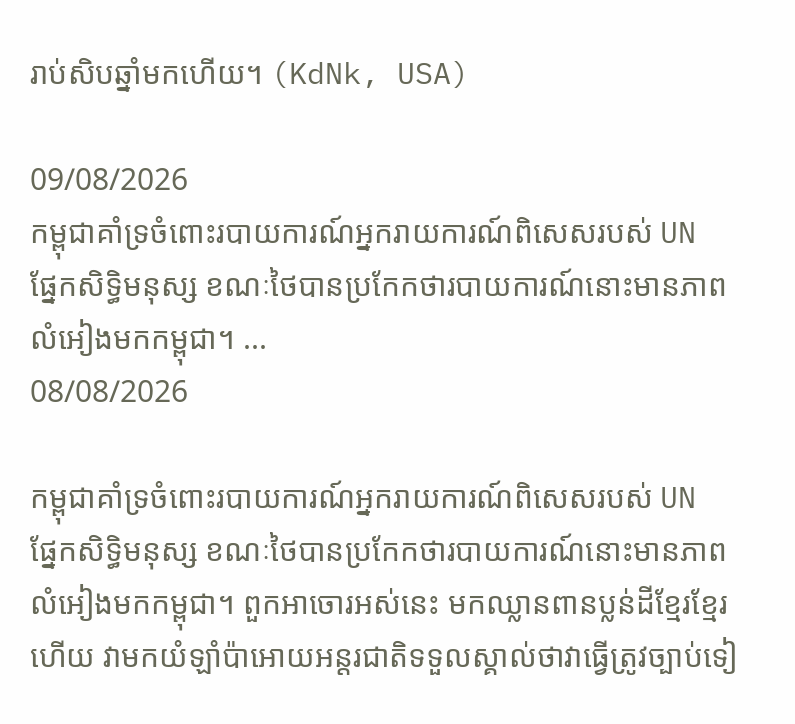រាប់សិបឆ្នាំមកហើយ។ (KdNk, USA)

09/08/2026
កម្ពុជាគាំទ្រចំពោះរបាយការណ៍អ្នករាយការណ៍ពិសេសរបស់ UN ផ្នែកសិទ្ធិមនុស្ស ខណៈថៃបានប្រកែកថារបាយការណ៍នោះមានភាពលំអៀងមកកម្ពុជា។ ...
08/08/2026

កម្ពុជាគាំទ្រចំពោះរបាយការណ៍អ្នករាយការណ៍ពិសេសរបស់ UN ផ្នែកសិទ្ធិមនុស្ស ខណៈថៃបានប្រកែកថារបាយការណ៍នោះមានភាពលំអៀងមកកម្ពុជា។ ពួកអាចោរអស់នេះ មកឈ្លានពានប្លន់ដីខ្មែរខ្មែរហើយ វាមកយំឡាំប៉ាអោយអន្តរជាតិទទួលស្គាល់ថាវាធ្វើត្រូវច្បាប់ទៀ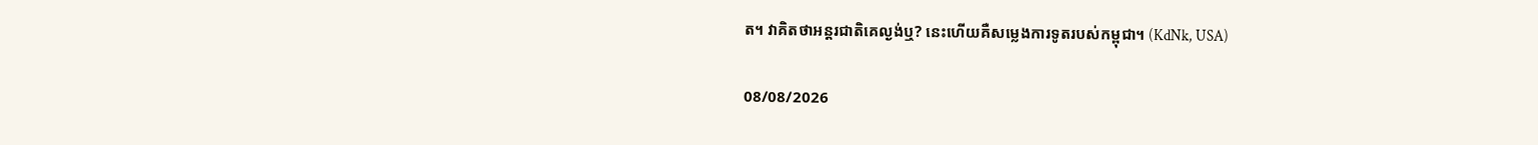ត។ វាគិតថាអន្តរជាតិគេល្ងង់ឬ? នេះហើយគឺសម្លេងការទូតរបស់កម្ពុជា។ (KdNk, USA)

08/08/2026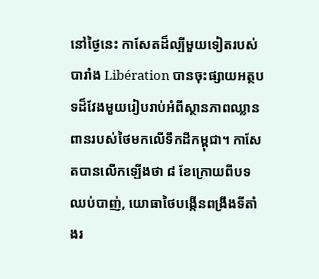នៅថ្ងៃនេះ កាសែតដ៏ល្បីមួយទៀតរបស់បារាំង Libération បានចុះផ្សាយអត្ថបទដ៏វែងមួយរៀបរាប់អំពីស្ថានភាពឈ្លានពានរបស់ថៃមកលើទឹកដីកម្ពុជា។ កាសែតបានលើកឡើងថា ៨ ខែក្រោយពីបទឈប់បាញ់, យោធាថៃបង្កើនពង្រឹងទីតាំងរ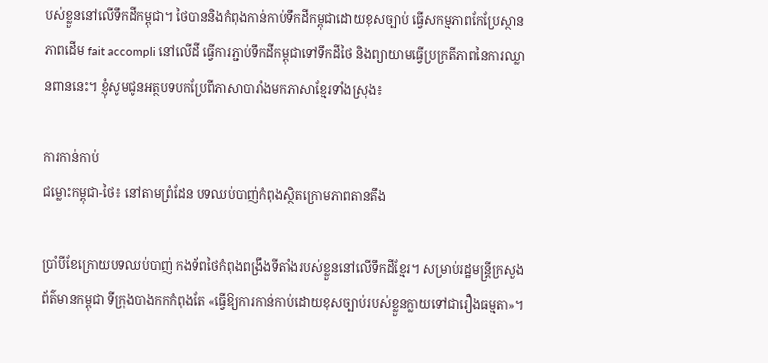បស់ខ្លួននៅលើទឹកដីកម្ពុជា។ ថៃបាននិងកំពុងកាន់កាប់ទឹកដីកម្ពុជាដោយខុសច្បាប់ ធ្វើសកម្មភាពកែប្រែស្ថានភាពដើម fait accompli នៅលើដី ធ្វើការភ្ជាប់ទឹកដីកម្ពុជាទៅទឹកដីថៃ និងព្យាយាមធ្វើប្រក្រតីភាពនៃការឈ្លានពាននេះ។ ខ្ញុំសូមជូនអត្ថបទបកប្រែពីភាសាបារាំងមកភាសាខ្មែរទាំងស្រុង៖

ការកាន់កាប់
ជម្លោះកម្ពុជា-ថៃ៖ នៅតាមព្រំដែន បទឈប់បាញ់កំពុងស្ថិតក្រោមភាពតានតឹង

ប្រាំបីខែក្រោយបទឈប់បាញ់ កងទ័ពថៃកំពុងពង្រឹងទីតាំងរបស់ខ្លួននៅលើទឹកដីខ្មែរ។ សម្រាប់រដ្ឋមន្ត្រីក្រសួងព័ត៌មានកម្ពុជា ទីក្រុងបាងកកកំពុងតែ «ធ្វើឱ្យការកាន់កាប់ដោយខុសច្បាប់របស់ខ្លួនក្លាយទៅជារឿងធម្មតា»។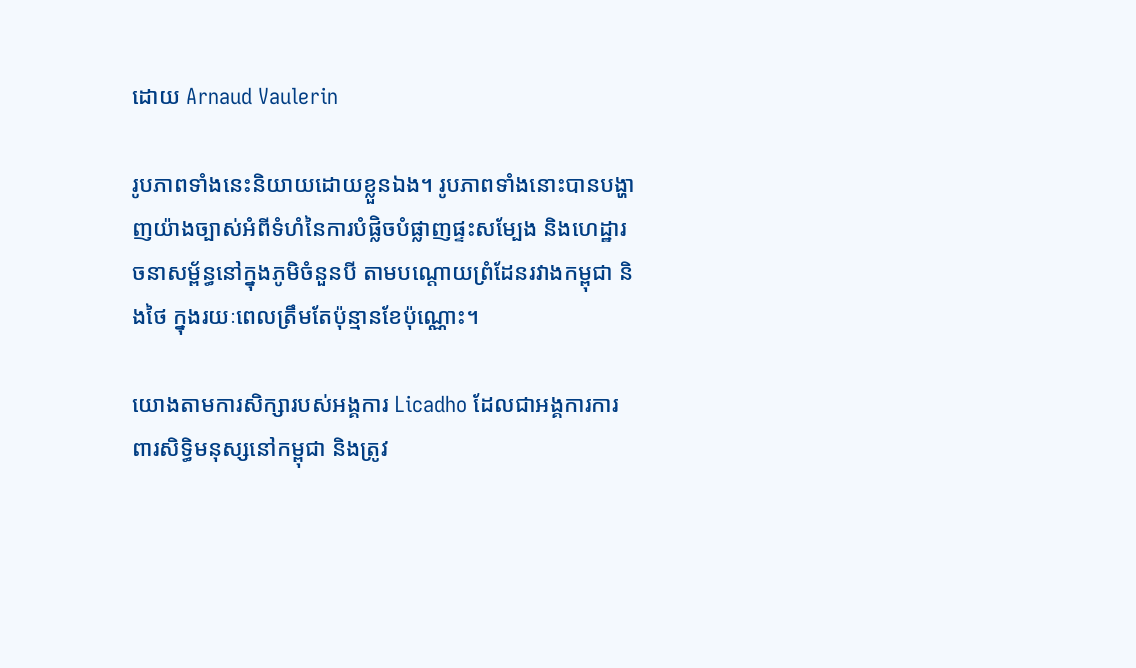ដោយ Arnaud Vaulerin

រូបភាពទាំងនេះនិយាយដោយខ្លួនឯង។ រូបភាពទាំងនោះបានបង្ហាញយ៉ាងច្បាស់អំពីទំហំនៃការបំផ្លិចបំផ្លាញផ្ទះសម្បែង និងហេដ្ឋារចនាសម្ព័ន្ធនៅក្នុងភូមិចំនួនបី តាមបណ្តោយព្រំដែនរវាងកម្ពុជា និងថៃ ក្នុងរយៈពេលត្រឹមតែប៉ុន្មានខែប៉ុណ្ណោះ។

យោងតាមការសិក្សារបស់អង្គការ Licadho ដែលជាអង្គការការពារសិទ្ធិមនុស្សនៅកម្ពុជា និងត្រូវ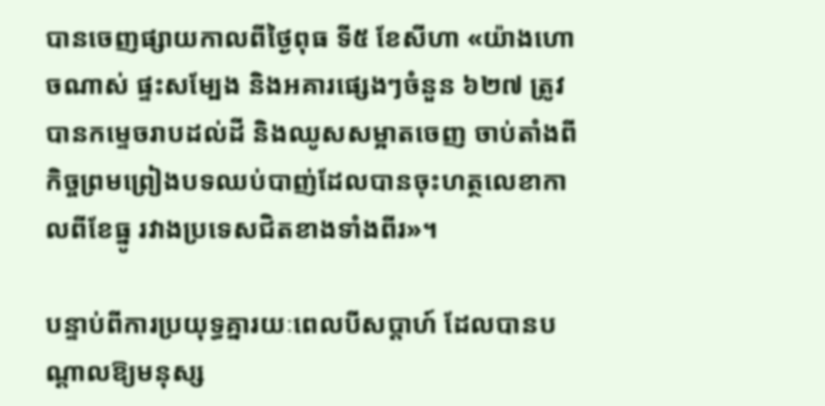បានចេញផ្សាយកាលពីថ្ងៃពុធ ទី៥ ខែសីហា «យ៉ាងហោចណាស់ ផ្ទះសម្បែង និងអគារផ្សេងៗចំនួន ៦២៧ ត្រូវបានកម្ទេចរាបដល់ដី និងឈូសសម្អាតចេញ ចាប់តាំងពីកិច្ចព្រមព្រៀងបទឈប់បាញ់ដែលបានចុះហត្ថលេខាកាលពីខែធ្នូ រវាងប្រទេសជិតខាងទាំងពីរ»។

បន្ទាប់ពីការប្រយុទ្ធគ្នារយៈពេលបីសប្តាហ៍ ដែលបានបណ្តាលឱ្យមនុស្ស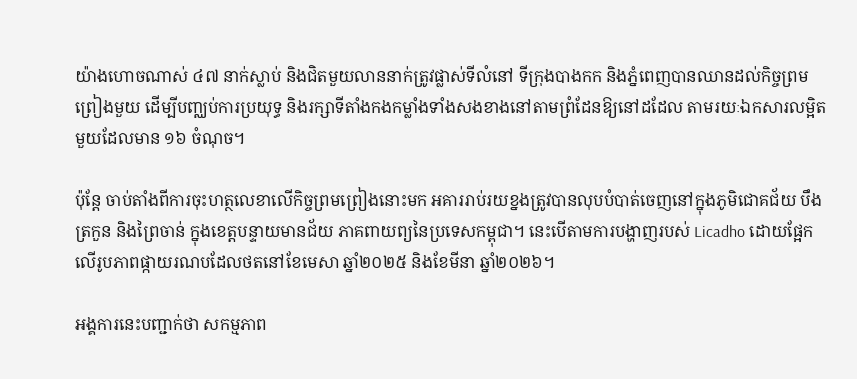យ៉ាងហោចណាស់ ៤៧ នាក់ស្លាប់ និងជិតមួយលាននាក់ត្រូវផ្លាស់ទីលំនៅ ទីក្រុងបាងកក និងភ្នំពេញបានឈានដល់កិច្ចព្រមព្រៀងមួយ ដើម្បីបញ្ឈប់ការប្រយុទ្ធ និងរក្សាទីតាំងកងកម្លាំងទាំងសងខាងនៅតាមព្រំដែនឱ្យនៅដដែល តាមរយៈឯកសារលម្អិតមួយដែលមាន ១៦ ចំណុច។

ប៉ុន្តែ ចាប់តាំងពីការចុះហត្ថលេខាលើកិច្ចព្រមព្រៀងនោះមក អគាររាប់រយខ្នងត្រូវបានលុបបំបាត់ចេញនៅក្នុងភូមិជោគជ័យ បឹងត្រកួន និងព្រៃចាន់ ក្នុងខេត្តបន្ទាយមានជ័យ ភាគពាយព្យនៃប្រទេសកម្ពុជា។ នេះបើតាមការបង្ហាញរបស់ Licadho ដោយផ្អែកលើរូបភាពផ្កាយរណបដែលថតនៅខែមេសា ឆ្នាំ២០២៥ និងខែមីនា ឆ្នាំ២០២៦។

អង្គការនេះបញ្ជាក់ថា សកម្មភាព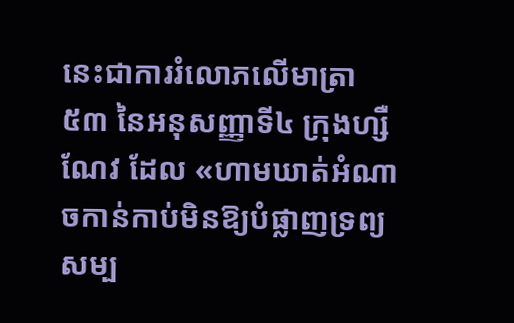នេះជាការរំលោភលើមាត្រា ៥៣ នៃអនុសញ្ញាទី៤ ក្រុងហ្សឺណែវ ដែល «ហាមឃាត់អំណាចកាន់កាប់មិនឱ្យបំផ្លាញទ្រព្យសម្ប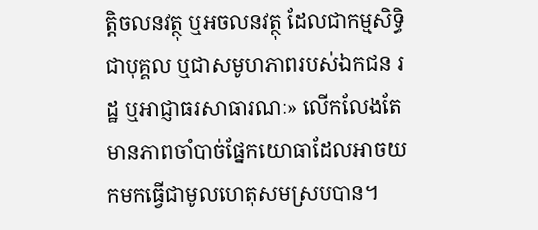ត្តិចលនវត្ថុ ឬអចលនវត្ថុ ដែលជាកម្មសិទ្ធិជាបុគ្គល ឬជាសមូហភាពរបស់ឯកជន រដ្ឋ ឬអាជ្ញាធរសាធារណៈ» លើកលែងតែមានភាពចាំបាច់ផ្នែកយោធាដែលអាចយកមកធ្វើជាមូលហេតុសមស្របបាន។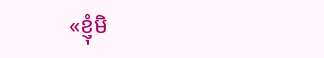«ខ្ញុំមិ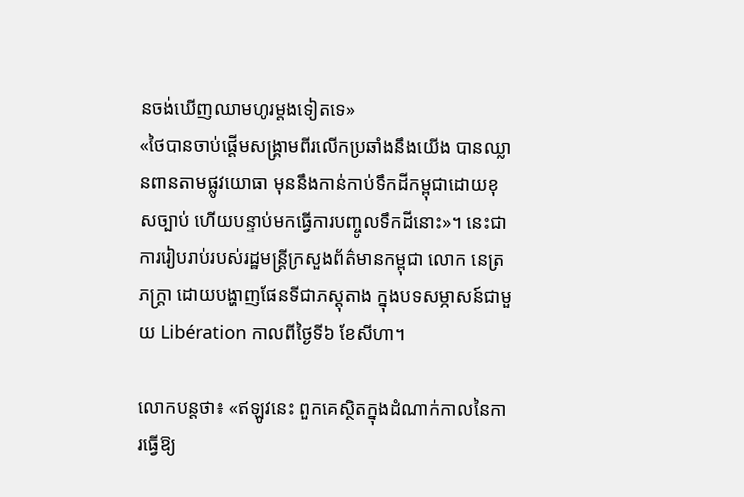នចង់ឃើញឈាមហូរម្តងទៀតទេ»
«ថៃបានចាប់ផ្តើមសង្គ្រាមពីរលើកប្រឆាំងនឹងយើង បានឈ្លានពានតាមផ្លូវយោធា មុននឹងកាន់កាប់ទឹកដីកម្ពុជាដោយខុសច្បាប់ ហើយបន្ទាប់មកធ្វើការបញ្ចូលទឹកដីនោះ»។ នេះជាការរៀបរាប់របស់រដ្ឋមន្ត្រីក្រសួងព័ត៌មានកម្ពុជា លោក នេត្រ ភក្ត្រា ដោយបង្ហាញផែនទីជាភស្តុតាង ក្នុងបទសម្ភាសន៍ជាមួយ Libération កាលពីថ្ងៃទី៦ ខែសីហា។

លោកបន្តថា៖ «ឥឡូវនេះ ពួកគេស្ថិតក្នុងដំណាក់កាលនៃការធ្វើឱ្យ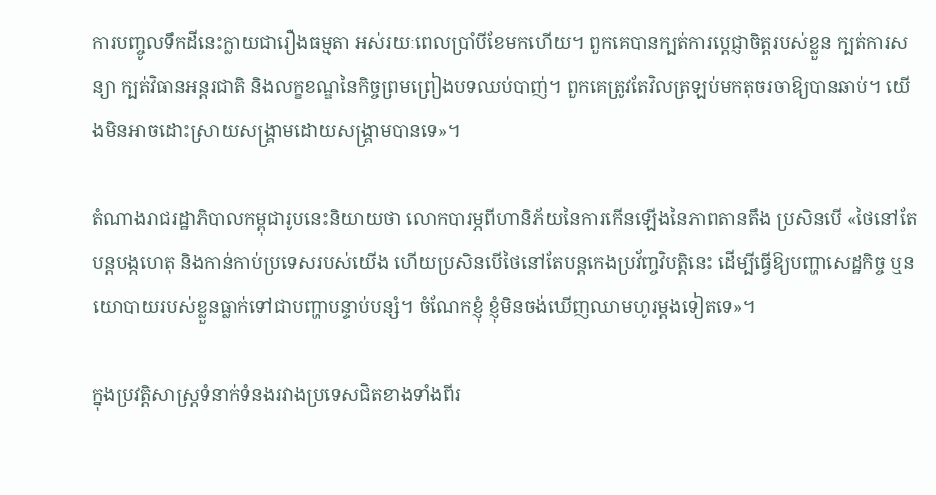ការបញ្ចូលទឹកដីនេះក្លាយជារឿងធម្មតា អស់រយៈពេលប្រាំបីខែមកហើយ។ ពួកគេបានក្បត់ការប្តេជ្ញាចិត្តរបស់ខ្លួន ក្បត់ការសន្យា ក្បត់វិធានអន្តរជាតិ និងលក្ខខណ្ឌនៃកិច្ចព្រមព្រៀងបទឈប់បាញ់។ ពួកគេត្រូវតែវិលត្រឡប់មកតុចរចាឱ្យបានឆាប់។ យើងមិនអាចដោះស្រាយសង្គ្រាមដោយសង្គ្រាមបានទេ»។

តំណាងរាជរដ្ឋាភិបាលកម្ពុជារូបនេះនិយាយថា លោកបារម្ភពីហានិភ័យនៃការកើនឡើងនៃភាពតានតឹង ប្រសិនបើ «ថៃនៅតែបន្តបង្កហេតុ និងកាន់កាប់ប្រទេសរបស់យើង ហើយប្រសិនបើថៃនៅតែបន្តកេងប្រវ័ញ្ចវិបត្តិនេះ ដើម្បីធ្វើឱ្យបញ្ហាសេដ្ឋកិច្ច ឬនយោបាយរបស់ខ្លួនធ្លាក់ទៅជាបញ្ហាបន្ទាប់បន្សំ។ ចំណែកខ្ញុំ ខ្ញុំមិនចង់ឃើញឈាមហូរម្តងទៀតទេ»។

ក្នុងប្រវត្តិសាស្ត្រទំនាក់ទំនងរវាងប្រទេសជិតខាងទាំងពីរ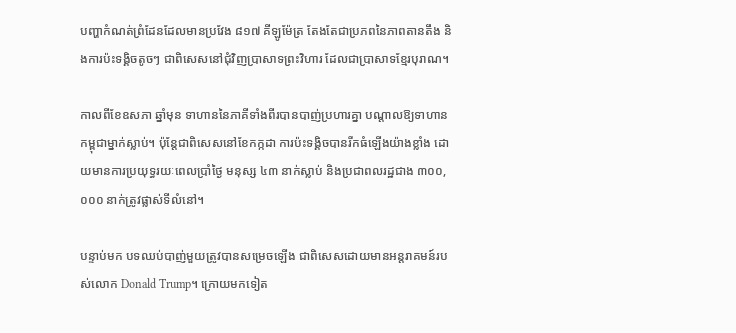បញ្ហាកំណត់ព្រំដែនដែលមានប្រវែង ៨១៧ គីឡូម៉ែត្រ តែងតែជាប្រភពនៃភាពតានតឹង និងការប៉ះទង្គិចតូចៗ ជាពិសេសនៅជុំវិញប្រាសាទព្រះវិហារ ដែលជាប្រាសាទខ្មែរបុរាណ។

កាលពីខែឧសភា ឆ្នាំមុន ទាហាននៃភាគីទាំងពីរបានបាញ់ប្រហារគ្នា បណ្តាលឱ្យទាហានកម្ពុជាម្នាក់ស្លាប់។ ប៉ុន្តែជាពិសេសនៅខែកក្កដា ការប៉ះទង្គិចបានរីកធំឡើងយ៉ាងខ្លាំង ដោយមានការប្រយុទ្ធរយៈពេលប្រាំថ្ងៃ មនុស្ស ៤៣ នាក់ស្លាប់ និងប្រជាពលរដ្ឋជាង ៣០០,០០០ នាក់ត្រូវផ្លាស់ទីលំនៅ។

បន្ទាប់មក បទឈប់បាញ់មួយត្រូវបានសម្រេចឡើង ជាពិសេសដោយមានអន្តរាគមន៍របស់លោក Donald Trump។ ក្រោយមកទៀត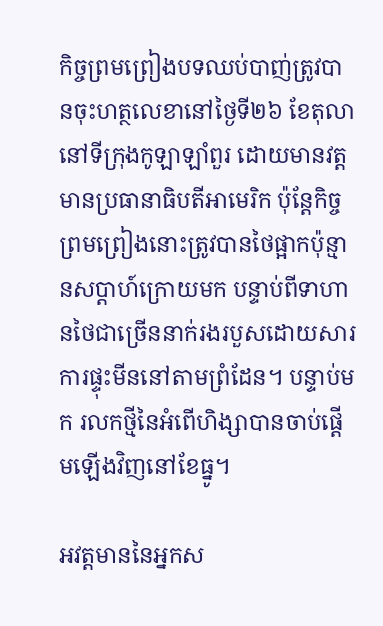កិច្ចព្រមព្រៀងបទឈប់បាញ់ត្រូវបានចុះហត្ថលេខានៅថ្ងៃទី២៦ ខែតុលា នៅទីក្រុងកូឡាឡាំពួរ ដោយមានវត្តមានប្រធានាធិបតីអាមេរិក ប៉ុន្តែកិច្ចព្រមព្រៀងនោះត្រូវបានថៃផ្អាកប៉ុន្មានសប្តាហ៍ក្រោយមក បន្ទាប់ពីទាហានថៃជាច្រើននាក់រងរបួសដោយសារការផ្ទុះមីននៅតាមព្រំដែន។ បន្ទាប់មក រលកថ្មីនៃអំពើហិង្សាបានចាប់ផ្តើមឡើងវិញនៅខែធ្នូ។

អវត្តមាននៃអ្នកស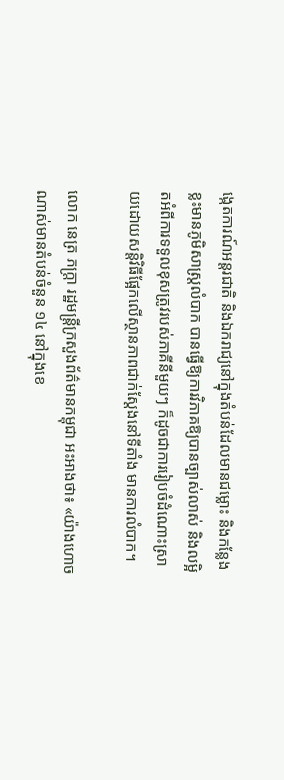ង្កេតការណ៍អន្តរជាតិ និងឯករាជ្យនៅក្នុងតំបន់ដែលមានជម្លោះ និងកន្លែងខ្លះមានភូមិសាស្ត្រលំបាក បានធ្វើឱ្យការវិភាគឱ្យបានច្បាស់លាស់ និងលម្អិតអំពីការទទួលខុសត្រូវរបស់ភាគីនីមួយៗ ក៏ដូចជាការរៀបចំដំណោះស្រាយដោយសន្តិវិធីផ្អែកលើស្ថានភាពជាក់ស្តែងនៅទីតាំង មានការលំបាក។

លោក នេត្រ ភក្ត្រា រដ្ឋមន្ត្រីក្រសួងព័ត៌មានកម្ពុជា អះអាងថា៖ «យ៉ាងហោចណាស់មានតំបន់ចំនួន ១៤ នៅក្នុងខេ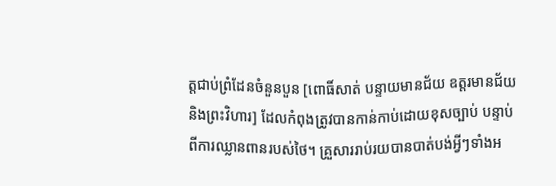ត្តជាប់ព្រំដែនចំនួនបួន [ពោធិ៍សាត់ បន្ទាយមានជ័យ ឧត្តរមានជ័យ និងព្រះវិហារ] ដែលកំពុងត្រូវបានកាន់កាប់ដោយខុសច្បាប់ បន្ទាប់ពីការឈ្លានពានរបស់ថៃ។ គ្រួសាររាប់រយបានបាត់បង់អ្វីៗទាំងអ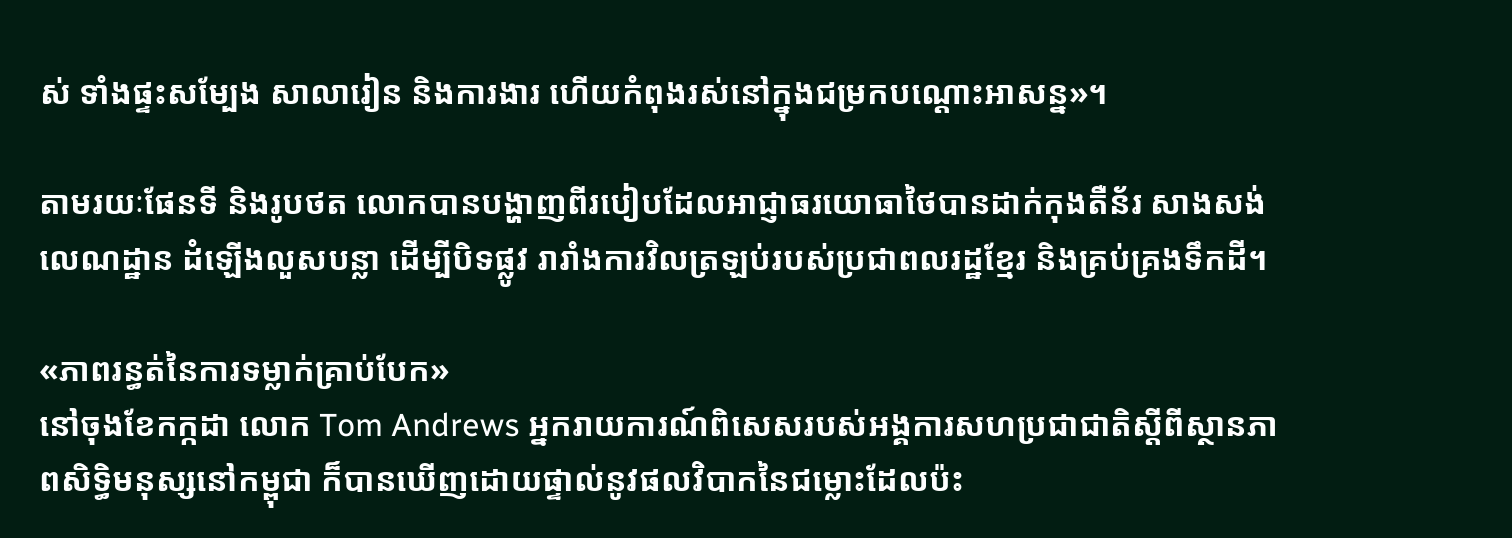ស់ ទាំងផ្ទះសម្បែង សាលារៀន និងការងារ ហើយកំពុងរស់នៅក្នុងជម្រកបណ្តោះអាសន្ន»។

តាមរយៈផែនទី និងរូបថត លោកបានបង្ហាញពីរបៀបដែលអាជ្ញាធរយោធាថៃបានដាក់កុងតឺន័រ សាងសង់លេណដ្ឋាន ដំឡើងលួសបន្លា ដើម្បីបិទផ្លូវ រារាំងការវិលត្រឡប់របស់ប្រជាពលរដ្ឋខ្មែរ និងគ្រប់គ្រងទឹកដី។

«ភាពរន្ធត់នៃការទម្លាក់គ្រាប់បែក»
នៅចុងខែកក្កដា លោក Tom Andrews អ្នករាយការណ៍ពិសេសរបស់អង្គការសហប្រជាជាតិស្តីពីស្ថានភាពសិទ្ធិមនុស្សនៅកម្ពុជា ក៏បានឃើញដោយផ្ទាល់នូវផលវិបាកនៃជម្លោះដែលប៉ះ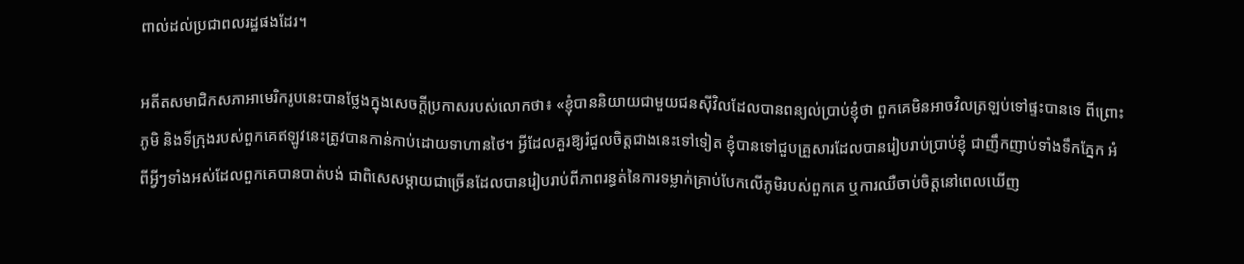ពាល់ដល់ប្រជាពលរដ្ឋផងដែរ។

អតីតសមាជិកសភាអាមេរិករូបនេះបានថ្លែងក្នុងសេចក្តីប្រកាសរបស់លោកថា៖ «ខ្ញុំបាននិយាយជាមួយជនស៊ីវិលដែលបានពន្យល់ប្រាប់ខ្ញុំថា ពួកគេមិនអាចវិលត្រឡប់ទៅផ្ទះបានទេ ពីព្រោះភូមិ និងទីក្រុងរបស់ពួកគេឥឡូវនេះត្រូវបានកាន់កាប់ដោយទាហានថៃ។ អ្វីដែលគួរឱ្យរំជួលចិត្តជាងនេះទៅទៀត ខ្ញុំបានទៅជួបគ្រួសារដែលបានរៀបរាប់ប្រាប់ខ្ញុំ ជាញឹកញាប់ទាំងទឹកភ្នែក អំពីអ្វីៗទាំងអស់ដែលពួកគេបានបាត់បង់ ជាពិសេសម្តាយជាច្រើនដែលបានរៀបរាប់ពីភាពរន្ធត់នៃការទម្លាក់គ្រាប់បែកលើភូមិរបស់ពួកគេ ឬការឈឺចាប់ចិត្តនៅពេលឃើញ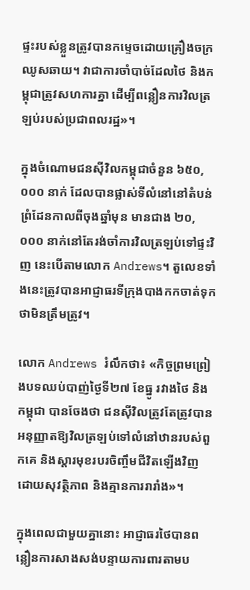ផ្ទះរបស់ខ្លួនត្រូវបានកម្ទេចដោយគ្រឿងចក្រឈូសឆាយ។ វាជាការចាំបាច់ដែលថៃ និងកម្ពុជាត្រូវសហការគ្នា ដើម្បីពន្លឿនការវិលត្រឡប់របស់ប្រជាពលរដ្ឋ»។

ក្នុងចំណោមជនស៊ីវិលកម្ពុជាចំនួន ៦៥០,០០០ នាក់ ដែលបានផ្លាស់ទីលំនៅនៅតំបន់ព្រំដែនកាលពីចុងឆ្នាំមុន មានជាង ២០,០០០ នាក់នៅតែរង់ចាំការវិលត្រឡប់ទៅផ្ទះវិញ នេះបើតាមលោក Andrews។ តួលេខទាំងនេះត្រូវបានអាជ្ញាធរទីក្រុងបាងកកចាត់ទុកថាមិនត្រឹមត្រូវ។

លោក Andrews រំលឹកថា៖ «កិច្ចព្រមព្រៀងបទឈប់បាញ់ថ្ងៃទី២៧ ខែធ្នូ រវាងថៃ និងកម្ពុជា បានចែងថា ជនស៊ីវិលត្រូវតែត្រូវបានអនុញ្ញាតឱ្យវិលត្រឡប់ទៅលំនៅឋានរបស់ពួកគេ និងស្តារមុខរបរចិញ្ចឹមជីវិតឡើងវិញ ដោយសុវត្ថិភាព និងគ្មានការរារាំង»។

ក្នុងពេលជាមួយគ្នានោះ អាជ្ញាធរថៃបានពន្លឿនការសាងសង់បន្ទាយការពារតាមប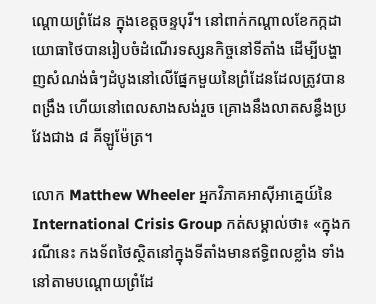ណ្តោយព្រំដែន ក្នុងខេត្តចន្ទបុរី។ នៅពាក់កណ្តាលខែកក្កដា យោធាថៃបានរៀបចំដំណើរទស្សនកិច្ចនៅទីតាំង ដើម្បីបង្ហាញសំណង់ធំៗដំបូងនៅលើផ្នែកមួយនៃព្រំដែនដែលត្រូវបានពង្រឹង ហើយនៅពេលសាងសង់រួច គ្រោងនឹងលាតសន្ធឹងប្រវែងជាង ៨ គីឡូម៉ែត្រ។

លោក Matthew Wheeler អ្នកវិភាគអាស៊ីអាគ្នេយ៍នៃ International Crisis Group កត់សម្គាល់ថា៖ «ក្នុងករណីនេះ កងទ័ពថៃស្ថិតនៅក្នុងទីតាំងមានឥទ្ធិពលខ្លាំង ទាំងនៅតាមបណ្តោយព្រំដែ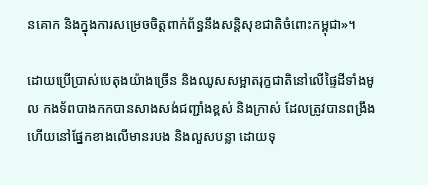នគោក និងក្នុងការសម្រេចចិត្តពាក់ព័ន្ធនឹងសន្តិសុខជាតិចំពោះកម្ពុជា»។

ដោយប្រើប្រាស់បេតុងយ៉ាងច្រើន និងឈូសសម្អាតរុក្ខជាតិនៅលើផ្ទៃដីទាំងមូល កងទ័ពបាងកកបានសាងសង់ជញ្ជាំងខ្ពស់ និងក្រាស់ ដែលត្រូវបានពង្រឹង ហើយនៅផ្នែកខាងលើមានរបង និងលួសបន្លា ដោយទុ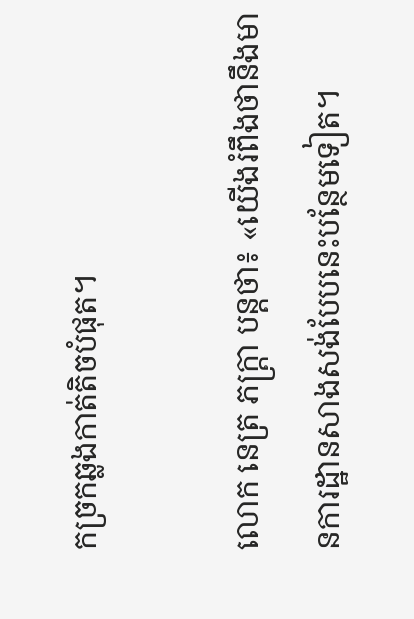កច្រកឆ្លងកាត់តិចបំផុត។

លោក នេត្រ ភក្ត្រា បន្តថា៖ «យើងរំពឹងថានឹងមានការដ្ឋានសាងសង់បែបនេះបន្ថែមទៀត។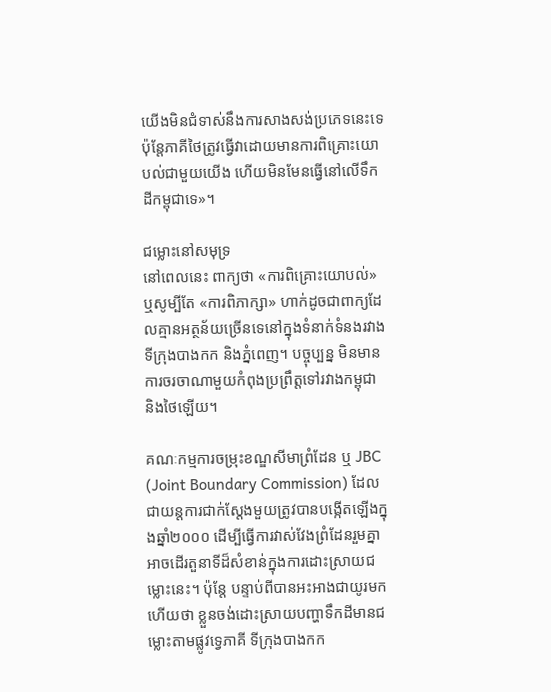យើងមិនជំទាស់នឹងការសាងសង់ប្រភេទនេះទេ ប៉ុន្តែភាគីថៃត្រូវធ្វើវាដោយមានការពិគ្រោះយោបល់ជាមួយយើង ហើយមិនមែនធ្វើនៅលើទឹកដីកម្ពុជាទេ»។

ជម្លោះនៅសមុទ្រ
នៅពេលនេះ ពាក្យថា «ការពិគ្រោះយោបល់» ឬសូម្បីតែ «ការពិភាក្សា» ហាក់ដូចជាពាក្យដែលគ្មានអត្ថន័យច្រើនទេនៅក្នុងទំនាក់ទំនងរវាងទីក្រុងបាងកក និងភ្នំពេញ។ បច្ចុប្បន្ន មិនមានការចរចាណាមួយកំពុងប្រព្រឹត្តទៅរវាងកម្ពុជា និងថៃឡើយ។

គណៈកម្មការចម្រុះខណ្ឌសីមាព្រំដែន ឬ JBC (Joint Boundary Commission) ដែលជាយន្តការជាក់ស្តែងមួយត្រូវបានបង្កើតឡើងក្នុងឆ្នាំ២០០០ ដើម្បីធ្វើការវាស់វែងព្រំដែនរួមគ្នា អាចដើរតួនាទីដ៏សំខាន់ក្នុងការដោះស្រាយជម្លោះនេះ។ ប៉ុន្តែ បន្ទាប់ពីបានអះអាងជាយូរមកហើយថា ខ្លួនចង់ដោះស្រាយបញ្ហាទឹកដីមានជម្លោះតាមផ្លូវទ្វេភាគី ទីក្រុងបាងកក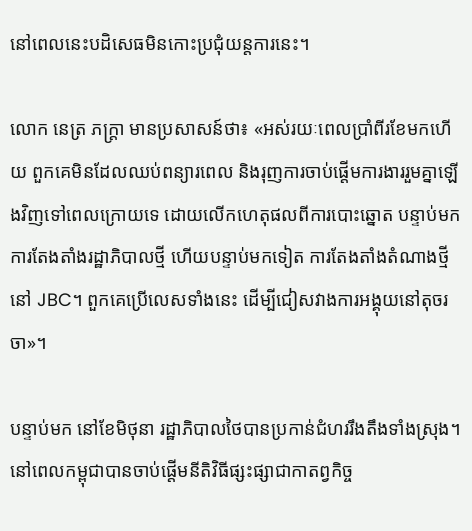នៅពេលនេះបដិសេធមិនកោះប្រជុំយន្តការនេះ។

លោក នេត្រ ភក្ត្រា មានប្រសាសន៍ថា៖ «អស់រយៈពេលប្រាំពីរខែមកហើយ ពួកគេមិនដែលឈប់ពន្យារពេល និងរុញការចាប់ផ្តើមការងាររួមគ្នាឡើងវិញទៅពេលក្រោយទេ ដោយលើកហេតុផលពីការបោះឆ្នោត បន្ទាប់មកការតែងតាំងរដ្ឋាភិបាលថ្មី ហើយបន្ទាប់មកទៀត ការតែងតាំងតំណាងថ្មីនៅ JBC។ ពួកគេប្រើលេសទាំងនេះ ដើម្បីជៀសវាងការអង្គុយនៅតុចរចា»។

បន្ទាប់មក នៅខែមិថុនា រដ្ឋាភិបាលថៃបានប្រកាន់ជំហររឹងតឹងទាំងស្រុង។ នៅពេលកម្ពុជាបានចាប់ផ្តើមនីតិវិធីផ្សះផ្សាជាកាតព្វកិច្ច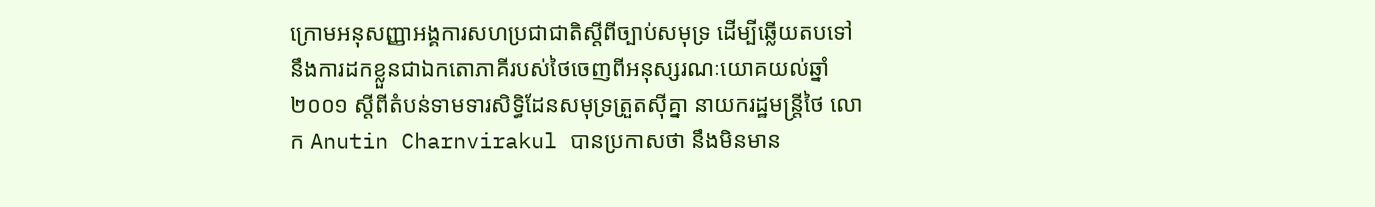ក្រោមអនុសញ្ញាអង្គការសហប្រជាជាតិស្តីពីច្បាប់សមុទ្រ ដើម្បីឆ្លើយតបទៅនឹងការដកខ្លួនជាឯកតោភាគីរបស់ថៃចេញពីអនុស្សរណៈយោគយល់ឆ្នាំ២០០១ ស្តីពីតំបន់ទាមទារសិទ្ធិដែនសមុទ្រត្រួតស៊ីគ្នា នាយករដ្ឋមន្ត្រីថៃ លោក Anutin Charnvirakul បានប្រកាសថា នឹងមិនមាន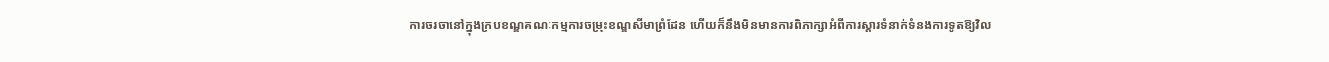ការចរចានៅក្នុងក្របខណ្ឌគណៈកម្មការចម្រុះខណ្ឌសីមាព្រំដែន ហើយក៏នឹងមិនមានការពិភាក្សាអំពីការស្តារទំនាក់ទំនងការទូតឱ្យវិល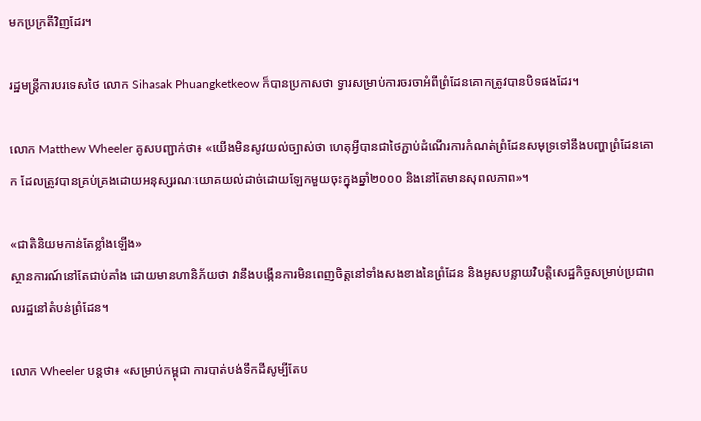មកប្រក្រតីវិញដែរ។

រដ្ឋមន្ត្រីការបរទេសថៃ លោក Sihasak Phuangketkeow ក៏បានប្រកាសថា ទ្វារសម្រាប់ការចរចាអំពីព្រំដែនគោកត្រូវបានបិទផងដែរ។

លោក Matthew Wheeler គូសបញ្ជាក់ថា៖ «យើងមិនសូវយល់ច្បាស់ថា ហេតុអ្វីបានជាថៃភ្ជាប់ដំណើរការកំណត់ព្រំដែនសមុទ្រទៅនឹងបញ្ហាព្រំដែនគោក ដែលត្រូវបានគ្រប់គ្រងដោយអនុស្សរណៈយោគយល់ដាច់ដោយឡែកមួយចុះក្នុងឆ្នាំ២០០០ និងនៅតែមានសុពលភាព»។

«ជាតិនិយមកាន់តែខ្លាំងឡើង»
ស្ថានការណ៍នៅតែជាប់គាំង ដោយមានហានិភ័យថា វានឹងបង្កើនការមិនពេញចិត្តនៅទាំងសងខាងនៃព្រំដែន និងអូសបន្លាយវិបត្តិសេដ្ឋកិច្ចសម្រាប់ប្រជាពលរដ្ឋនៅតំបន់ព្រំដែន។

លោក Wheeler បន្តថា៖ «សម្រាប់កម្ពុជា ការបាត់បង់ទឹកដីសូម្បីតែប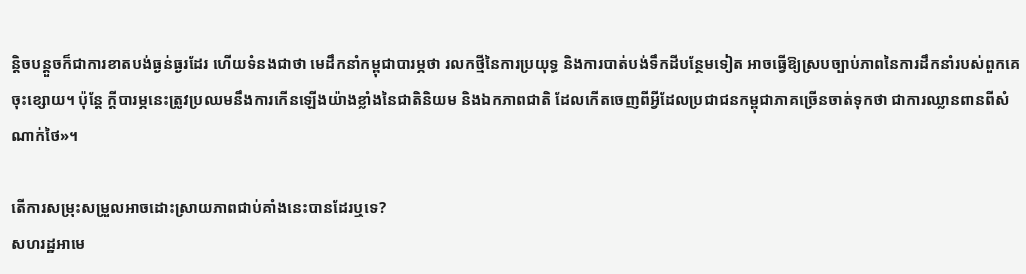ន្តិចបន្តួចក៏ជាការខាតបង់ធ្ងន់ធ្ងរដែរ ហើយទំនងជាថា មេដឹកនាំកម្ពុជាបារម្ភថា រលកថ្មីនៃការប្រយុទ្ធ និងការបាត់បង់ទឹកដីបន្ថែមទៀត អាចធ្វើឱ្យស្របច្បាប់ភាពនៃការដឹកនាំរបស់ពួកគេចុះខ្សោយ។ ប៉ុន្តែ ក្តីបារម្ភនេះត្រូវប្រឈមនឹងការកើនឡើងយ៉ាងខ្លាំងនៃជាតិនិយម និងឯកភាពជាតិ ដែលកើតចេញពីអ្វីដែលប្រជាជនកម្ពុជាភាគច្រើនចាត់ទុកថា ជាការឈ្លានពានពីសំណាក់ថៃ»។

តើការសម្រុះសម្រួលអាចដោះស្រាយភាពជាប់គាំងនេះបានដែរឬទេ?
សហរដ្ឋអាមេ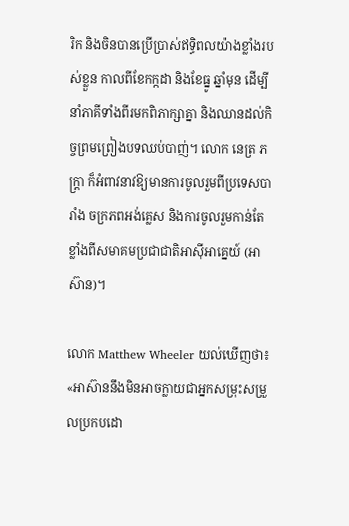រិក និងចិនបានប្រើប្រាស់ឥទ្ធិពលយ៉ាងខ្លាំងរបស់ខ្លួន កាលពីខែកក្កដា និងខែធ្នូ ឆ្នាំមុន ដើម្បីនាំភាគីទាំងពីរមកពិភាក្សាគ្នា និងឈានដល់កិច្ចព្រមព្រៀងបទឈប់បាញ់។ លោក នេត្រ ភក្ត្រា ក៏អំពាវនាវឱ្យមានការចូលរួមពីប្រទេសបារាំង ចក្រភពអង់គ្លេស និងការចូលរួមកាន់តែខ្លាំងពីសមាគមប្រជាជាតិអាស៊ីអាគ្នេយ៍ (អាស៊ាន)។

លោក Matthew Wheeler យល់ឃើញថា៖ «អាស៊ាននឹងមិនអាចក្លាយជាអ្នកសម្រុះសម្រួលប្រកបដោ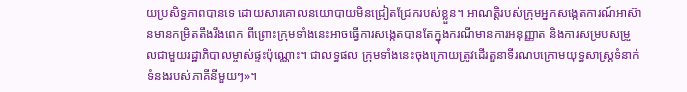យប្រសិទ្ធភាពបានទេ ដោយសារគោលនយោបាយមិនជ្រៀតជ្រែករបស់ខ្លួន។ អាណត្តិរបស់ក្រុមអ្នកសង្កេតការណ៍អាស៊ានមានកម្រិតតឹងរឹងពេក ពីព្រោះក្រុមទាំងនេះអាចធ្វើការសង្កេតបានតែក្នុងករណីមានការអនុញ្ញាត និងការសម្របសម្រួលជាមួយរដ្ឋាភិបាលម្ចាស់ផ្ទះប៉ុណ្ណោះ។ ជាលទ្ធផល ក្រុមទាំងនេះចុងក្រោយត្រូវដើរតួនាទីរណបក្រោមយុទ្ធសាស្ត្រទំនាក់ទំនងរបស់ភាគីនីមួយៗ»។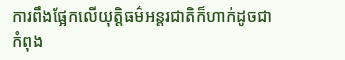ការពឹងផ្អែកលើយុត្តិធម៌អន្តរជាតិក៏ហាក់ដូចជាកំពុង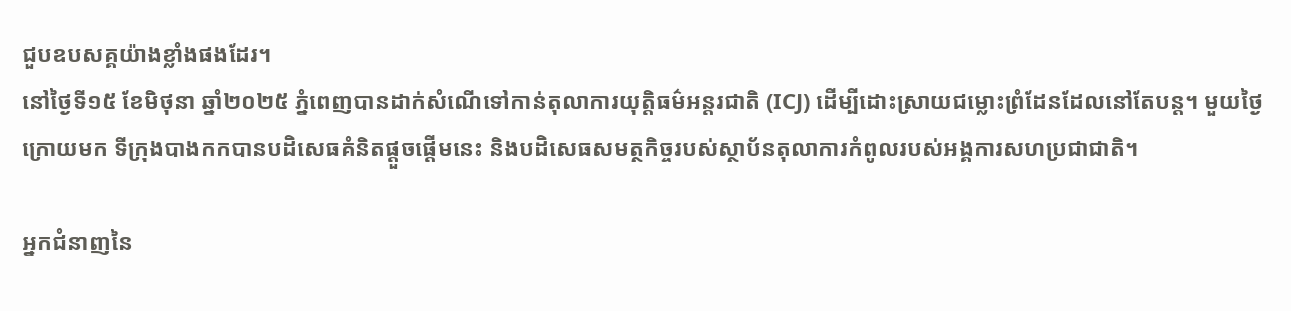ជួបឧបសគ្គយ៉ាងខ្លាំងផងដែរ។
នៅថ្ងៃទី១៥ ខែមិថុនា ឆ្នាំ២០២៥ ភ្នំពេញបានដាក់សំណើទៅកាន់តុលាការយុត្តិធម៌អន្តរជាតិ (ICJ) ដើម្បីដោះស្រាយជម្លោះព្រំដែនដែលនៅតែបន្ត។ មួយថ្ងៃក្រោយមក ទីក្រុងបាងកកបានបដិសេធគំនិតផ្តួចផ្តើមនេះ និងបដិសេធសមត្ថកិច្ចរបស់ស្ថាប័នតុលាការកំពូលរបស់អង្គការសហប្រជាជាតិ។

អ្នកជំនាញនៃ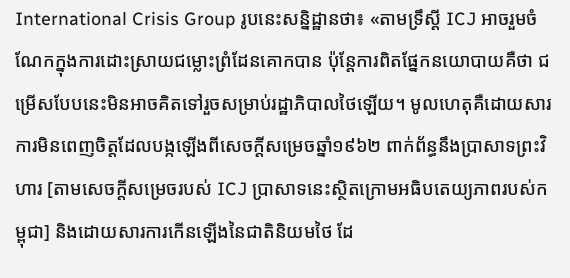International Crisis Group រូបនេះសន្និដ្ឋានថា៖ «តាមទ្រឹស្តី ICJ អាចរួមចំណែកក្នុងការដោះស្រាយជម្លោះព្រំដែនគោកបាន ប៉ុន្តែការពិតផ្នែកនយោបាយគឺថា ជម្រើសបែបនេះមិនអាចគិតទៅរួចសម្រាប់រដ្ឋាភិបាលថៃឡើយ។ មូលហេតុគឺដោយសារការមិនពេញចិត្តដែលបង្កឡើងពីសេចក្តីសម្រេចឆ្នាំ១៩៦២ ពាក់ព័ន្ធនឹងប្រាសាទព្រះវិហារ [តាមសេចក្តីសម្រេចរបស់ ICJ ប្រាសាទនេះស្ថិតក្រោមអធិបតេយ្យភាពរបស់កម្ពុជា] និងដោយសារការកើនឡើងនៃជាតិនិយមថៃ ដែ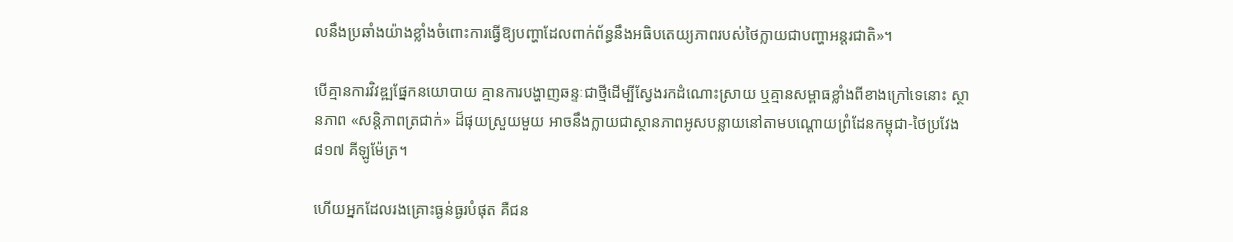លនឹងប្រឆាំងយ៉ាងខ្លាំងចំពោះការធ្វើឱ្យបញ្ហាដែលពាក់ព័ន្ធនឹងអធិបតេយ្យភាពរបស់ថៃក្លាយជាបញ្ហាអន្តរជាតិ»។

បើគ្មានការវិវឌ្ឍផ្នែកនយោបាយ គ្មានការបង្ហាញឆន្ទៈជាថ្មីដើម្បីស្វែងរកដំណោះស្រាយ ឬគ្មានសម្ពាធខ្លាំងពីខាងក្រៅទេនោះ ស្ថានភាព «សន្តិភាពត្រជាក់» ដ៏ផុយស្រួយមួយ អាចនឹងក្លាយជាស្ថានភាពអូសបន្លាយនៅតាមបណ្តោយព្រំដែនកម្ពុជា-ថៃប្រវែង ៨១៧ គីឡូម៉ែត្រ។

ហើយអ្នកដែលរងគ្រោះធ្ងន់ធ្ងរបំផុត គឺជន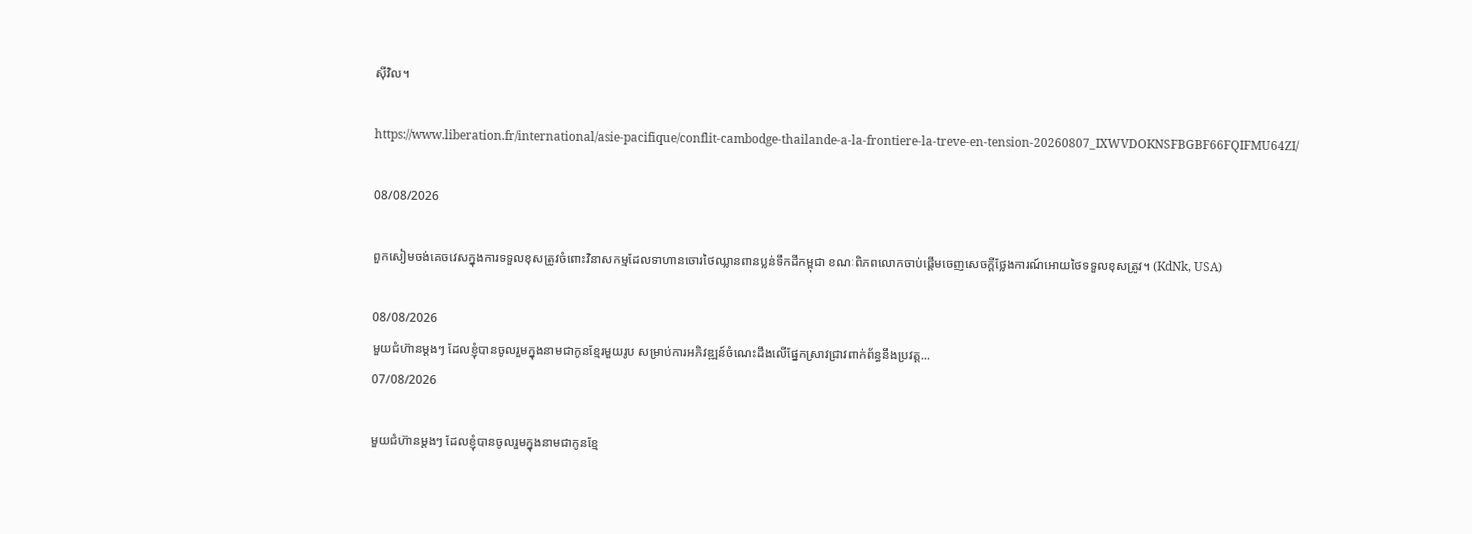ស៊ីវិល។

https://www.liberation.fr/international/asie-pacifique/conflit-cambodge-thailande-a-la-frontiere-la-treve-en-tension-20260807_IXWVDOKNSFBGBF66FQIFMU64ZI/

08/08/2026

ពួកសៀមចង់គេចវេសក្នុងការទទួលខុសត្រូវចំពោះវិនាសកម្មដែលទាហានចោរថៃឈ្លានពានប្លន់ទឹកដីកម្ពុជា ខណៈពិភពលោកចាប់ផ្តើមចេញសេចក្តីថ្លែងការណ៍អោយថៃទទួលខុសត្រូវ។ (KdNk, USA)

08/08/2026
មួយជំហ៊ានម្តងៗ ដែលខ្ញុំបានចូលរួមក្នុងនាមជាកូនខ្មែរមួយរូប សម្រាប់ការអភិវឌ្ឍន៍ចំណេះដឹងលើផ្នែកស្រាវជ្រាវពាក់ព័ន្ធនឹងប្រវត្ត...
07/08/2026

មួយជំហ៊ានម្តងៗ ដែលខ្ញុំបានចូលរួមក្នុងនាមជាកូនខ្មែ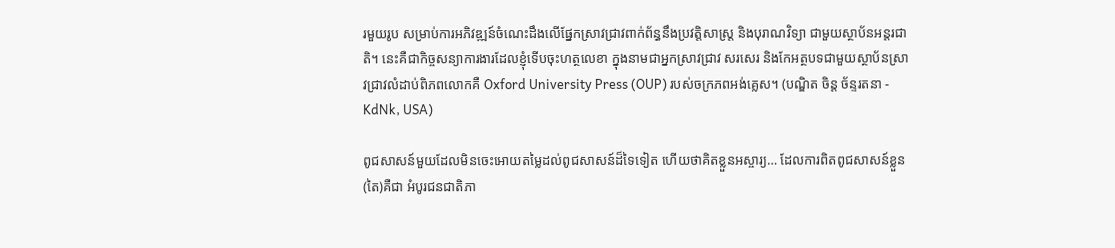រមួយរូប សម្រាប់ការអភិវឌ្ឍន៍ចំណេះដឹងលើផ្នែកស្រាវជ្រាវពាក់ព័ន្ធនឹងប្រវត្តិសាស្ត្រ និងបុរាណវិទ្យា ជាមួយស្ថាប័នអន្តរជាតិ។ នេះគឺជាកិច្ចសន្យាការងារដែលខ្ញុំទើបចុះហត្ថលេខា ក្នុងនាមជាអ្នកស្រាវជ្រាវ សរសេរ និងកែអត្ថបទជាមួយស្ថាប័នស្រាវជ្រាវលំដាប់ពិភពលោកគឺ Oxford University Press (OUP) របស់ចក្រភពអង់គ្លេស។ (បណ្ឌិត ចិន្ត ច័ន្ទរតនា - KdNk, USA)

ពូជសាសន៍មួយដែលមិនចេះអោយតម្លៃដល់ពូជសាសន៍ដ៏ទៃទៀត ហើយថាគិតខ្លួនអស្ចារ្យ… ដែលការពិតពូជសាសន៍ខ្លួន(តៃ)គឺជា អំបូរជនជាតិភា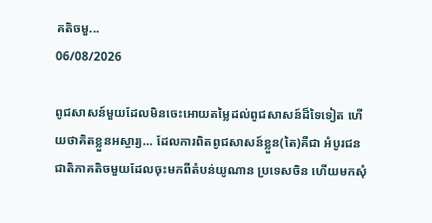គតិចមួ...
06/08/2026

ពូជសាសន៍មួយដែលមិនចេះអោយតម្លៃដល់ពូជសាសន៍ដ៏ទៃទៀត ហើយថាគិតខ្លួនអស្ចារ្យ… ដែលការពិតពូជសាសន៍ខ្លួន(តៃ)គឺជា អំបូរជនជាតិភាគតិចមួយដែលចុះមកពីតំបន់យូណាន ប្រទេសចិន ហើយមកសុំ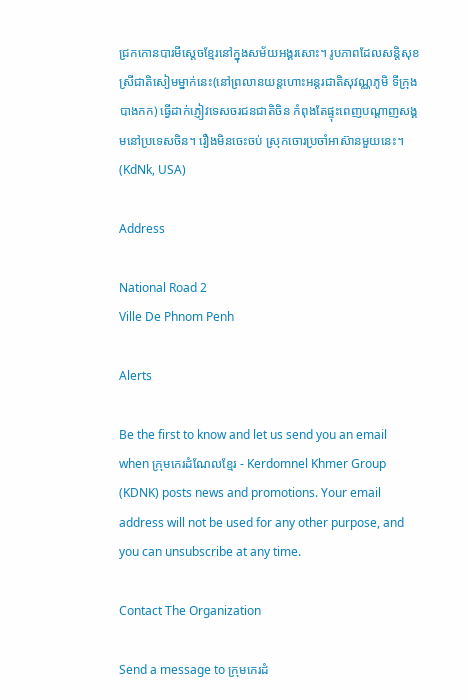ជ្រកកោនបារមីស្តេចខ្មែរនៅក្នុងសម័យអង្គរសោះ។ រូបភាពដែលសន្តិសុខស្រីជាតិសៀមម្នាក់នេះ(នៅព្រលានយន្តហោះអន្តរជាតិសុវណ្ណភូមិ ទីក្រុងបាងកក) ធ្វើដាក់ភ្ញៀវទេសចរជនជាតិចិន កំពុងតែផ្ទុះពេញបណ្តាញសង្គមនៅប្រទេសចិន។ រឿងមិនចេះចប់ ស្រុកចោរប្រចាំអាស៊ានមួយនេះ។ (KdNk, USA)

Address

National Road 2
Ville De Phnom Penh

Alerts

Be the first to know and let us send you an email when ក្រុមកេរដំណែលខ្មែរ - Kerdomnel Khmer Group (KDNK) posts news and promotions. Your email address will not be used for any other purpose, and you can unsubscribe at any time.

Contact The Organization

Send a message to ក្រុមកេរដំ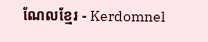ណែលខ្មែរ - Kerdomnel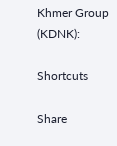Khmer Group (KDNK):

Shortcuts

Share